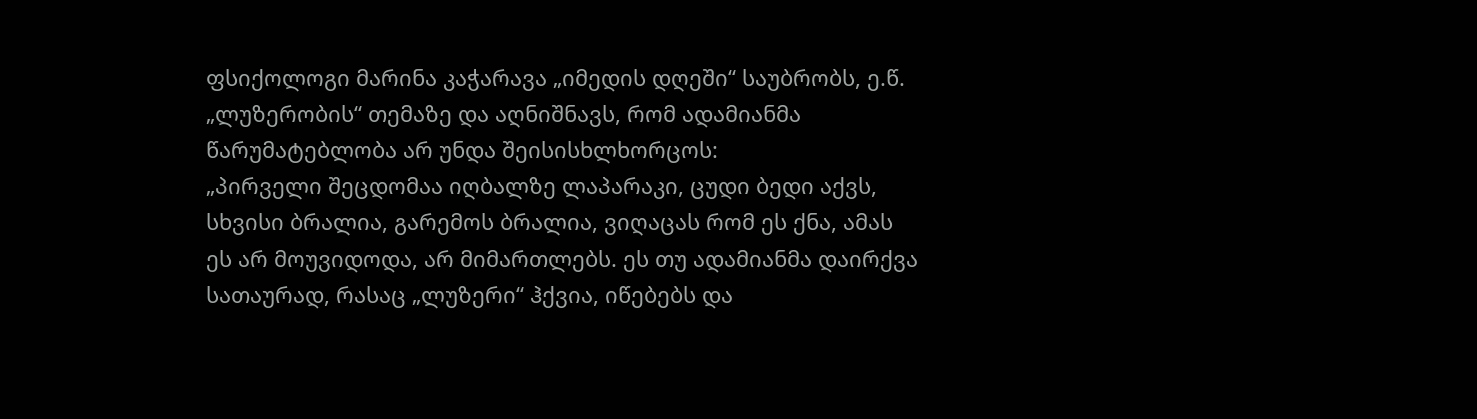ფსიქოლოგი მარინა კაჭარავა „იმედის დღეში“ საუბრობს, ე.წ. „ლუზერობის“ თემაზე და აღნიშნავს, რომ ადამიანმა წარუმატებლობა არ უნდა შეისისხლხორცოს:
„პირველი შეცდომაა იღბალზე ლაპარაკი, ცუდი ბედი აქვს, სხვისი ბრალია, გარემოს ბრალია, ვიღაცას რომ ეს ქნა, ამას ეს არ მოუვიდოდა, არ მიმართლებს. ეს თუ ადამიანმა დაირქვა სათაურად, რასაც „ლუზერი“ ჰქვია, იწებებს და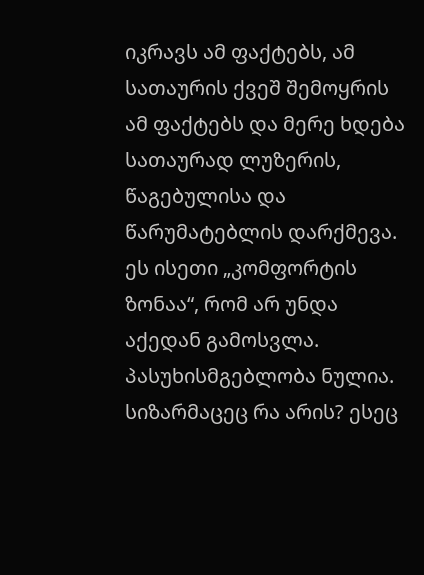იკრავს ამ ფაქტებს, ამ სათაურის ქვეშ შემოყრის ამ ფაქტებს და მერე ხდება სათაურად ლუზერის, წაგებულისა და წარუმატებლის დარქმევა. ეს ისეთი „კომფორტის ზონაა“, რომ არ უნდა აქედან გამოსვლა. პასუხისმგებლობა ნულია. სიზარმაცეც რა არის? ესეც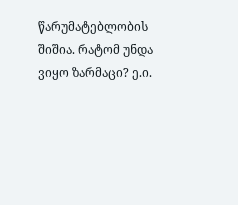წარუმატებლობის შიშია. რატომ უნდა ვიყო ზარმაცი? ე.ი.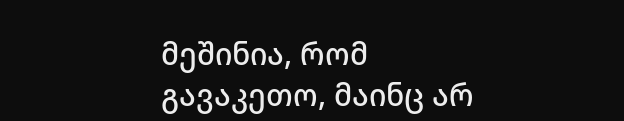მეშინია, რომ გავაკეთო, მაინც არ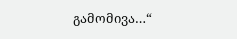გამომივა…“